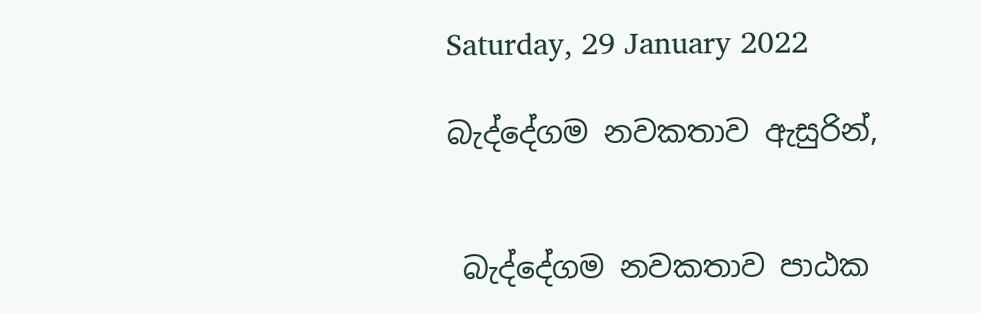Saturday, 29 January 2022

බැද්දේගම නවකතාව ඇසුරින්,


 බැද්දේගම නවකතාව පාඨක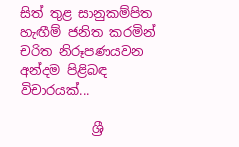සිත් තුළ සානුකම්පිත හැඟීම් ජනිත කරමින් චරිත නිරූපණයවන අන්දම පිළිබඳ විචාරයක්...

           ශ්‍රී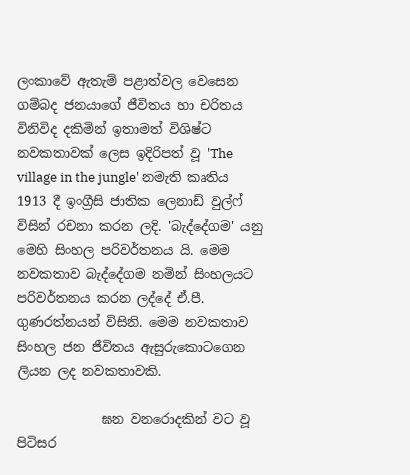ලංකාවේ ඇතැම් පළාත්වල වෙසෙන ගම්බද ජනයාගේ ජීවිතය හා චරිතය විනිවිද දකිමින් ඉතාමත් විශිෂ්ට නවකතාවක් ලෙස ඉදිරිපත් වූ 'The village in the jungle' නමැති කෘතිය 1913 දී ඉංග්‍රීසි ජාතික ලෙනාඩ් වුල්ෆ් විසින් රචනා කරන ලදි. 'බැද්දේගම' යනු මෙහි සිංහල පරිවර්තනය යි. මෙම නවකතාව බැද්දේගම නමින් සිංහලයට පරිවර්තනය කරන ලද්දේ ඒ.පී. ගුණරත්නයන් විසිනි. මෙම නවකතාව සිංහල ජන ජීවිතය ඇසුරුකොටගෙන ලියන ලද නවකතාවකි.

             ඝන වනරොදකින් වට වූ පිටිසර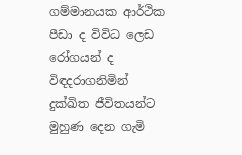ගම්මානයක ආර්ථික පීඩා ද විවිධ ලෙඩ රෝගයන් ද විඳදරාගනිමින් දුක්ඛිත ජීවිතයන්ට මුහුණ දෙන ගැමි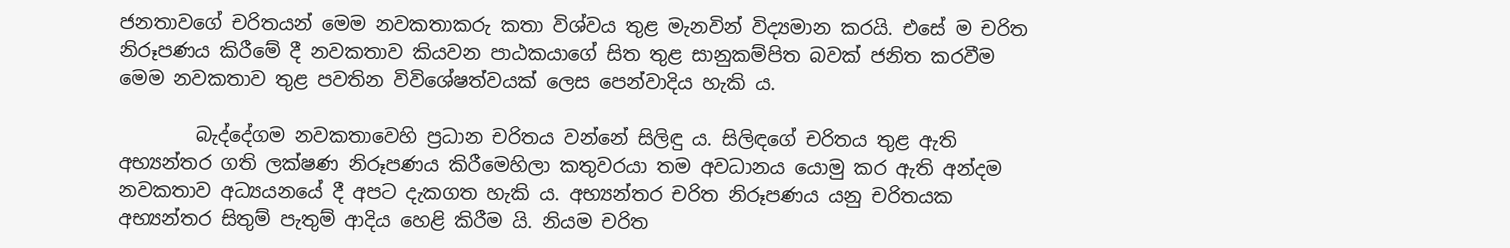ජනතාවගේ චරිතයන් මෙම නවකතාකරු කතා විශ්වය තුළ මැනවින් විද්‍යමාන කරයි. එසේ ම චරිත නිරූපණය කිරීමේ දී නවකතාව කියවන පාඨකයාගේ සිත තුළ සානුකම්පිත බවක් ජනිත කරවීම මෙම නවකතාව තුළ පවතින විවිශේෂත්වයක් ලෙස පෙන්වාදිය හැකි ය.

        බැද්දේගම නවකතාවෙහි ප්‍රධාන චරිතය වන්නේ සිලිඳු ය. සිලිඳගේ චරිතය තුළ ඇති අභ්‍යන්තර ගති ලක්ෂණ නිරූපණය කිරීමෙහිලා කතුවරයා තම අවධානය යොමු කර ඇති අන්දම නවකතාව අධ්‍යයනයේ දී අපට දැකගත හැකි ය. අභ්‍යන්තර චරිත නිරූපණය යනු චරිතයක අභ්‍යන්තර සිතුම් පැතුම් ආදිය හෙළි කිරීම යි. නියම චරිත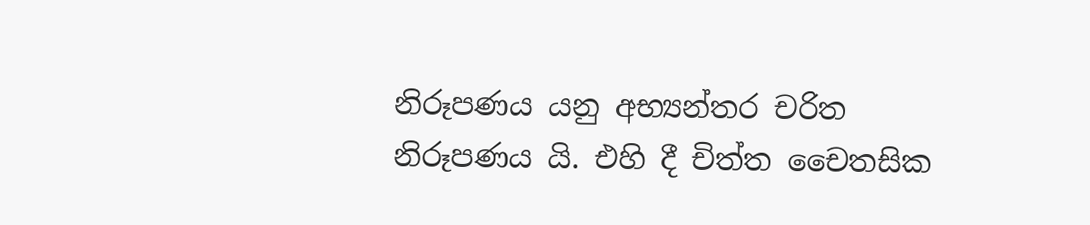නිරූපණය යනු අභ්‍යන්තර චරිත නිරූපණය යි. එහි දී චිත්ත චෛතසික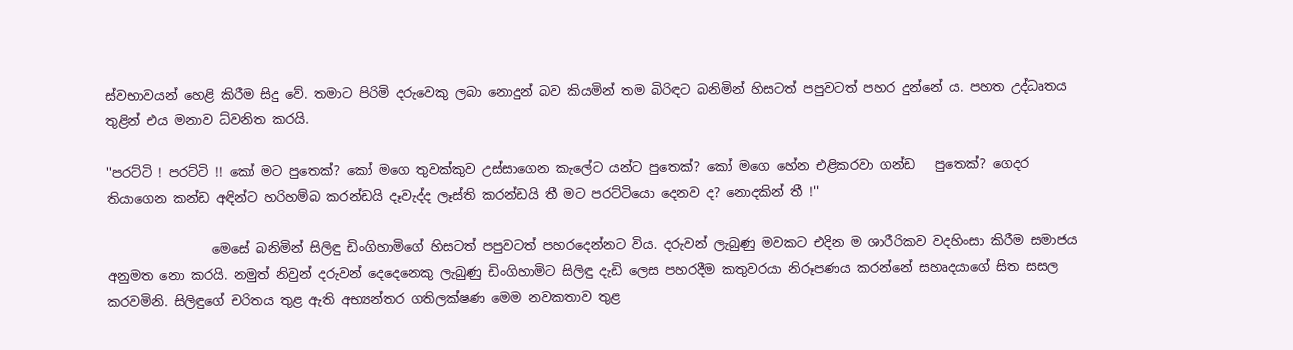ස්වභාවයන් හෙළි කිරීම සිදු වේ. තමාට පිරිමි දරුවෙකු ලබා නොදුන් බව කියමින් තම බිරිඳට බනිමින් හිසටත් පපුවටත් පහර දුන්නේ ය. පහත උද්ධෘතය තුළින් එය මනාව ධ්වනිත කරයි.

''පරට්ටි ! පරට්ටි !! කෝ මට පුතෙක්? කෝ මගෙ තුවක්කුව උස්සාගෙන කැලේට යන්ට පුතෙක්? කෝ මගෙ හේන එළිකරවා ගන්ඩ   පුතෙක්? ගෙදර තියාගෙන කන්ඩ අඳින්ට හරිහම්බ කරන්ඩයි දෑවැද්ද ලෑස්ති කරන්ඩයි තී මට පරට්ටියො දෙනව ද? නොදකින් තී !''

                මෙසේ බනිමින් සිලිඳු ඩිංගිහාමිගේ හිසටත් පපුවටත් පහරදෙන්නට විය. දරුවන් ලැබුණු මවකට එදින ම ශාරීරිකව වදහිංසා කිරීම සමාජය අනුමත නො කරයි. නමුත් නිවුන් දරුවන් දෙදෙනෙකු ලැබුණු ඩිංගිහාමිට සිලිඳු දැඩි ලෙස පහරදීම කතුවරයා නිරූපණය කරන්නේ සහෘදයාගේ සිත සසල කරවමිනි. සිලිඳුගේ චරිතය තුළ ඇති අභ්‍යන්තර ගතිලක්ෂණ මෙම නවකතාව තුළ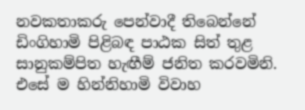නවකතාකරු පෙන්වාදී තිබෙන්නේ ඩිංගිහාමි පිළිබඳ පාඨක සිත් තුළ සානුකම්පිත හැඟීම් ජනිත කරවමිනි. එසේ ම හින්නිහාමි විවාහ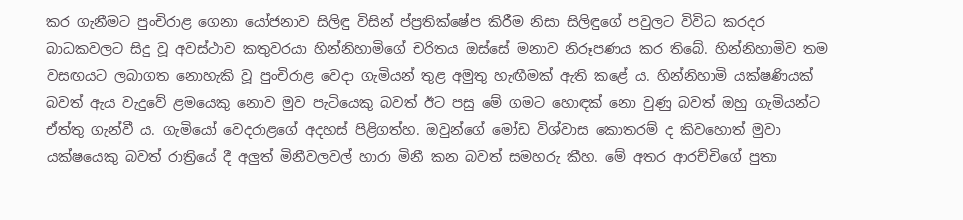කර ගැනීමට පුංචිරාළ ගෙනා යෝජනාව සිලිඳු විසින් ප්ප්‍රතික්ෂේප කිරීම නිසා සිලිඳුගේ පවුලට විවිධ කරදර බාධකවලට සිදු වූ අවස්ථාව කතුවරයා හින්නිහාමිගේ චරිතය ඔස්සේ මනාව නිරූපණය කර තිබේ. හින්නිහාමිව තම වසඟයට ලබාගත නොහැකි වූ පුංචිරාළ වෙදා ගැමියන් තුළ අමුතු හැඟීමක් ඇති කළේ ය. හින්නිහාමි යක්ෂණියක් බවත් ඇය වැදුවේ ළමයෙකු නොව මුව පැටියෙකු බවත් ඊට පසු මේ ගමට හොඳක් නො වුණු බවත් ඔහු ගැමියන්ට ඒත්තු ගැන්වී ය. ගැමියෝ වෙදරාළගේ අදහස් පිළිගත්හ. ඔවුන්ගේ මෝඩ විශ්වාස කොතරම් ද කිවහොත් මුවා යක්ෂයෙකු බවත් රාත්‍රියේ දී අලුත් මිනීවලවල් හාරා මිනී කන බවත් සමහරු කීහ. මේ අතර ආරච්චිගේ පුතා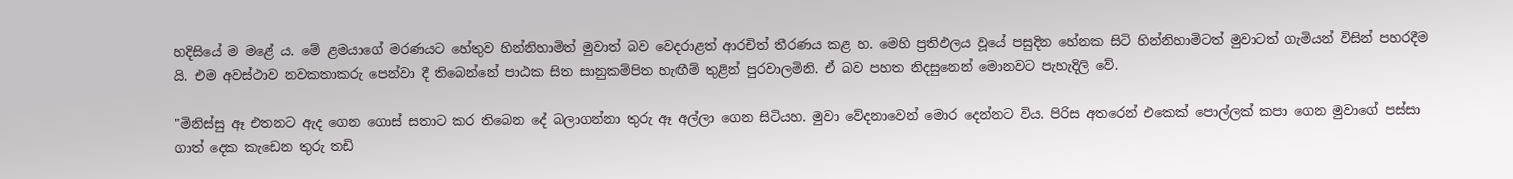හදිසියේ ම මළේ ය. මේ ළමයාගේ මරණයට හේතුව හින්නිහාමිත් මුවාත් බව වෙදරාළත් ආරචිත් තීරණය කළ හ. මෙහි ප්‍රතිඵලය වූයේ පසුදින හේනක සිටි හින්නිහාමිටත් මුවාටත් ගැමියන් විසින් පහරදීම යි. එම අවස්ථාව නවකතාකරු පෙන්වා දී තිබෙන්නේ පාඨක සිත සානුකම්පිත හැඟීම් තුළින් පුරවාලමිනි. ඒ බව පහත නිදසුනෙන් මොනවට පැහැදිලි වේ.

"මිනිස්සු ඈ එතනට ඇද ගෙන ගොස් සතාට කර තිබෙන දේ බලාගන්නා තුරු ඈ අල්ලා ගෙන සිටියහ. මුවා වේදනාවෙන් මොර දෙන්නට විය. පිරිස අතරෙන් එකෙක් පොල්ලක් කපා ගෙන මුවාගේ පස්සා ගාත් දෙක කැඩෙන තුරු තඩි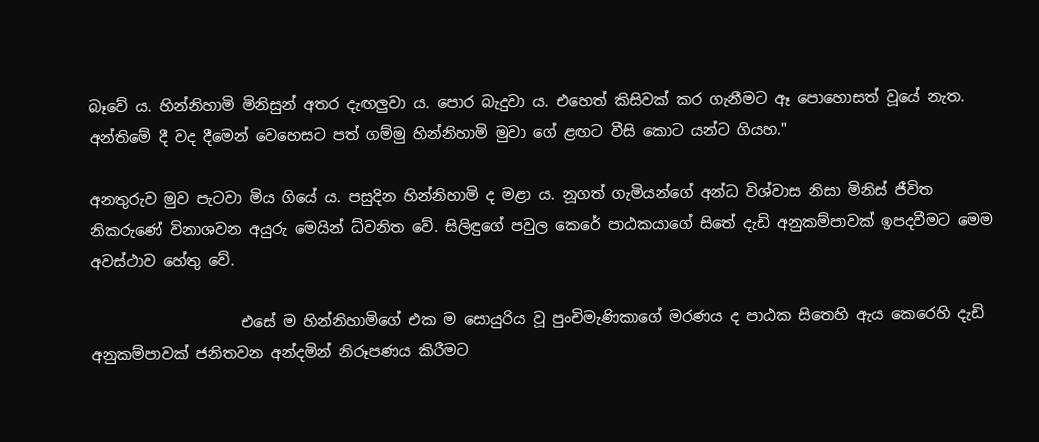බෑවේ ය. හින්නිහාමි මිනිසුන් අතර දැඟලුවා ය. පොර බැදුවා ය. එහෙත් කිසිවක් කර ගැනීමට ඈ පොහොසත් වූයේ නැත. අන්තිමේ දී වද දීමෙන් වෙහෙසට පත් ගම්මු හින්නිහාමි මුවා ගේ ළඟට වීසි කොට යන්ට ගියහ."

අනතුරුව මුව පැටවා මිය ගියේ ය. පසුදින හින්නිහාමි ද මළා ය. නූගත් ගැමියන්ගේ අන්ධ විශ්වාස නිසා මිනිස් ජීවිත නිකරුණේ විනාශවන අයුරු මෙයින් ධ්වනිත වේ. සිලිඳුගේ පවුල කෙරේ පාඨකයාගේ සිතේ දැඩි අනුකම්පාවක් ඉපදවීමට මෙම අවස්ථාව හේතු වේ.

                    එසේ ම හින්නිහාමිගේ එක ම සොයුරිය වූ පුංචිමැණිකාගේ මරණය ද පාඨක සිතෙහි ඇය කෙරෙහි දැඩි අනුකම්පාවක් ජනිතවන අන්දමින් නිරූපණය කිරීමට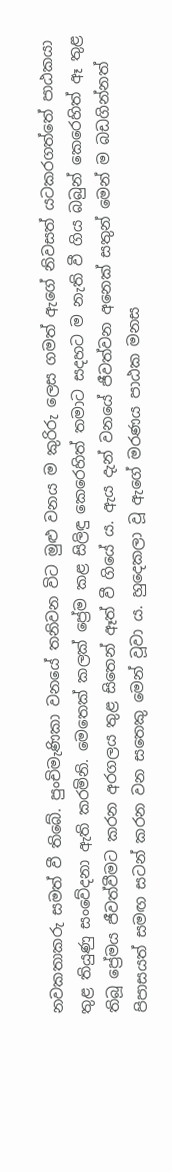නවකතාකරු සමත් වී තිබේ. පුංචිමැණිකා වනයේ තනිවන විට මුළු වනය ම කුරිරු ලෙස ගමත් ඇගේ නිවසත් යටකරගත්තේ පාඨකයා තුළ තියුණු සංවේදනා ඇති කරමිනි. මෙතෙක් කලක් ප්‍රේම කළ සිලිඳු කෙරෙහිත් තමාට සදහට ම නැති වී ගිය බබුන් කෙරෙහිත් ඈ තුළ තිබූ ප්‍රේමය ජීවත්වීමට කරන අරගලය තුළ සිතෙන් ඈත් වී ගියේ ය. ඇය දැන් වනයේ ජීවත්වන අනෙක් සතුන් මෙන් ම බඩගින්නත් පිපාසයත් සමඟ සටන් කරන වන සතෙකු මෙන් වූවා ය. හුදෙකලා වූ ඇගේ මරණය පාඨක මනස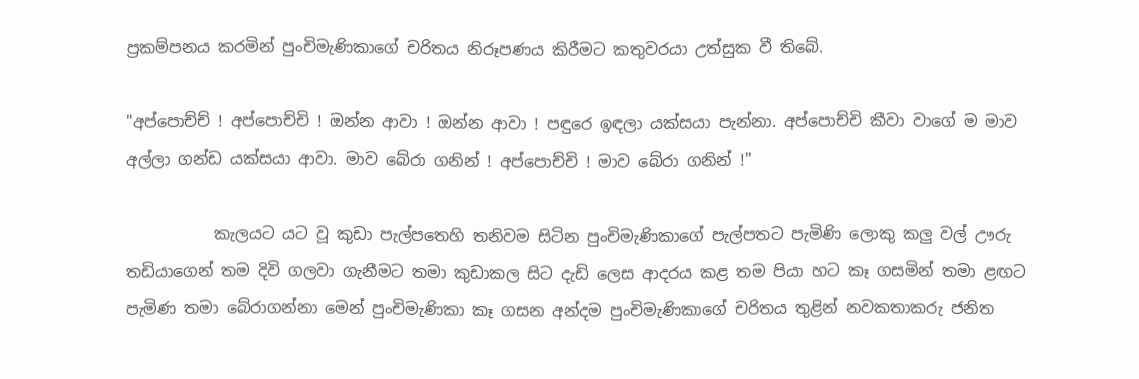ප්‍රකම්පනය කරමින් පුංචිමැණිකාගේ චරිතය නිරූපණය කිරීමට කතුවරයා උත්සුක වී තිබේ.

"අප්පොච්ච් ! අප්පොච්චි ! ඔන්න ආවා ! ඔන්න ආවා ! පඳුරෙ ඉඳලා යක්සයා පැන්නා. අප්පොච්චි කීවා වාගේ ම මාව අල්ලා ගන්ඩ යක්සයා ආවා. මාව බේරා ගනින් ! අප්පොච්චි ! මාව බේරා ගනින් !"

           කැලයට යට වූ කුඩා පැල්පතෙහි තනිවම සිටින පුංචිමැණිකාගේ පැල්පතට පැමිණි ලොකු කලු වල් ඌරු තඩියාගෙන් තම දිවි ගලවා ගැනීමට තමා කුඩාකල සිට දැඩි ලෙස ආදරය කළ තම පියා හට කෑ ගසමින් තමා ළඟට පැමිණ තමා බේරාගන්නා මෙන් පුංචිමැණිකා කෑ ගසන අන්දම පුංචිමැණිකාගේ චරිතය තුළින් නවකතාකරු ජනිත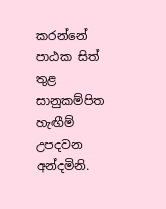කරන්නේ පාඨක සිත් තුළ සානුකම්පිත හැඟීම් උපදවන අන්දමිනි.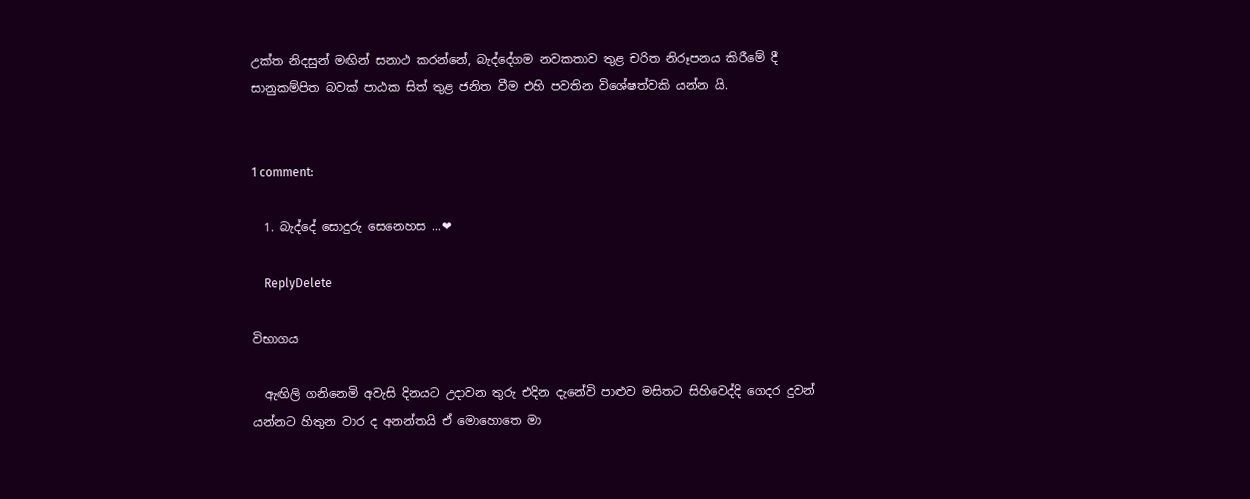උක්ත නිදසුන් මඟින් සනාථ කරන්නේ, බැද්දේගම නවකතාව තුළ චරිත නිරූපනය කිරීමේ දී සානුකම්පිත බවක් පාඨක සිත් තුළ ජනිත වීම එහි පවතින විශේෂත්වකි යන්න යි.


1 comment:

  1. බැද්දේ සොදුරු සෙනෙහස ...❤

    ReplyDelete

විභාගය

  ඇඟිලි ගනිනෙමි අවැසි දිනයට උදාවන තුරු එදින දැනේවි පාළුව මසිතට සිහිවෙද්දි ගෙදර දුවන් යන්නට හිතුන වාර ද අනන්තයි ඒ මොහොතෙ මා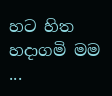හට හිත හදාගමි මම ...